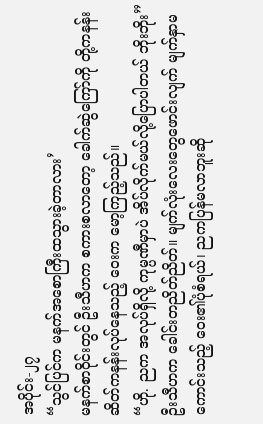အပိုင်း-၂၇
“သွင်ပြင်က မနက်အစောကြီးထသွားခဲ့တာလား’
မနက်စာဝိုင်းတွင် ဦးသီဟက စကားစလာတော့ ခေါက်ဆွဲကြော်ကို တို့ကနန်းဆိတ်ကနန်းလုပ်နေသည့် ဝေးက မော့ကြည့်သည်။
“ဟို. ညက အလုပ်ရှိလို့ ကုမ္ပဏီမှာပဲ အိပ်လိုက်မယ်လို့ပြောပါတယ် ဘိုးဘိုး”
ဦးသီဟက ခေါင်းတညိတ်ညိတ်။ မျက်လုံးလေးတွေဖောင်းလျက် မျက်နှာမကောင်းသည့် ဝေး၏ပုံစံရယ်၊ ညကပြန်မလာဘူးဆို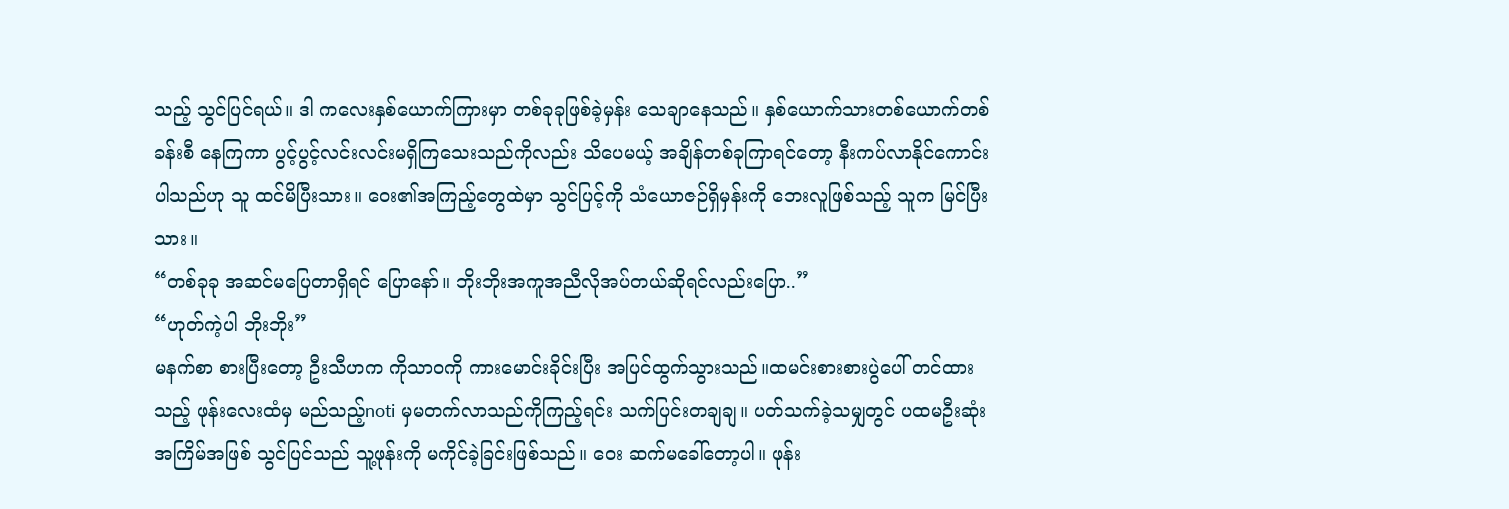သည့် သွင်ပြင်ရယ်။ ဒါ ကလေးနှစ်ယောက်ကြားမှာ တစ်ခုခုဖြစ်ခဲ့မှန်း သေချာနေသည်။ နှစ်ယောက်သားတစ်ယောက်တစ်ခန်းစီ နေကြကာ ပွင့်ပွင့်လင်းလင်းမရှိကြသေးသည်ကိုလည်း သိပေမယ့် အချိန်တစ်ခုကြာရင်တော့ နီးကပ်လာနိုင်ကောင်းပါသည်ဟု သူ ထင်မိပြီးသား။ ဝေး၏အကြည့်တွေထဲမှာ သွင်ပြင့်ကို သံယောဇဉ်ရှိမှန်းကို ဘေးလူဖြစ်သည့် သူက မြင်ပြီးသား။
“တစ်ခုခု အဆင်မပြေတာရှိရင် ပြောနော်။ ဘိုးဘိုးအကူအညီလိုအပ်တယ်ဆိုရင်လည်းပြော..”
“ဟုတ်ကဲ့ပါ ဘိုးဘိုး”
မနက်စာ စားပြီးတော့ ဦးသီဟက ကိုသာဝကို ကားမောင်းခိုင်းပြီး အပြင်ထွက်သွားသည်။ထမင်းစားစားပွဲပေါ် တင်ထားသည့် ဖုန်းလေးထံမှ မည်သည့်noti မှမတက်လာသည်ကိုကြည့်ရင်း သက်ပြင်းတချချ။ ပတ်သက်ခဲ့သမျှတွင် ပထမဦးဆုံးအကြိမ်အဖြစ် သွင်ပြင်သည် သူ့ဖုန်းကို မကိုင်ခဲ့ခြင်းဖြစ်သည်။ ဝေး ဆက်မခေါ်တော့ပါ။ ဖုန်း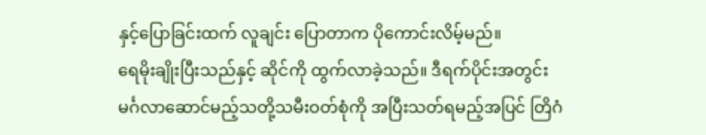နှင့်ပြောခြင်းထက် လူချင်း ပြောတာက ပိုကောင်းလိမ့်မည်။
ရေမိုးချိုးပြီးသည်နှင့် ဆိုင်ကို ထွက်လာခဲ့သည်။ ဒီရက်ပိုင်းအတွင်း မင်္ဂလာဆောင်မည့်သတို့သမီးဝတ်စုံကို အပြီးသတ်ရမည့်အပြင် တြိဂံ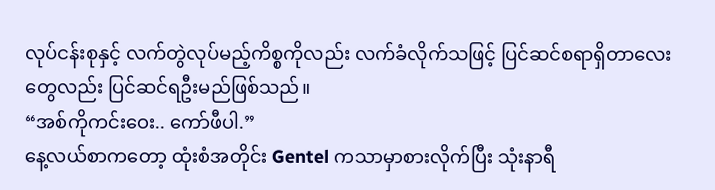လုပ်ငန်းစုနှင့် လက်တွဲလုပ်မည့်ကိစ္စကိုလည်း လက်ခံလိုက်သဖြင့် ပြင်ဆင်စရာရှိတာလေးတွေလည်း ပြင်ဆင်ရဦးမည်ဖြစ်သည်။
“အစ်ကိုကင်းဝေး.. ကော်ဖီပါ.”
နေ့လယ်စာကတော့ ထုံးစံအတိုင်း Gentel ကသာမှာစားလိုက်ပြီး သုံးနာရီ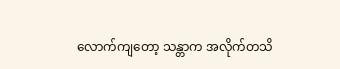လောက်ကျတော့ သန္တာက အလိုက်တသိ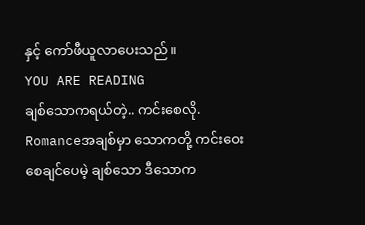နှင့် ကော်ဖီယူလာပေးသည်။
YOU ARE READING
ချစ်သောကရယ်တဲ့.. ကင်းစေလို.
Romanceအချစ်မှာ သောကတို့ ကင်းဝေးစေချင်ပေမဲ့ ချစ်သော ဒီသောက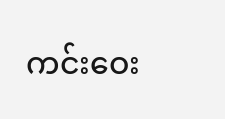ကင်းဝေး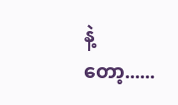နဲ့တော့......